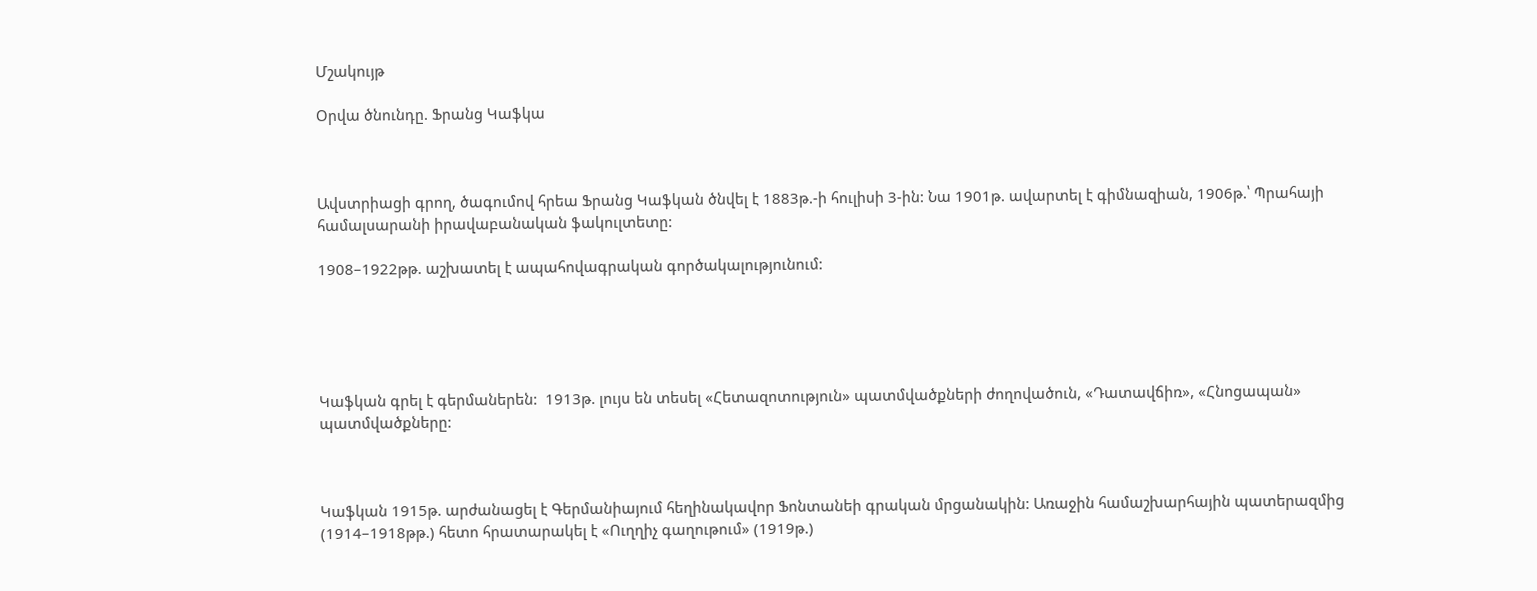Մշակույթ

Օրվա ծնունդը. Ֆրանց Կաֆկա



Ավստրիացի գրող, ծագումով հրեա Ֆրանց Կաֆկան ծնվել է 1883թ.-ի հուլիսի 3-ին: Նա 1901թ. ավարտել է գիմնազիան, 1906թ.՝ Պրահայի համալսարանի իրավաբանական ֆակուլտետը:

1908–1922թթ. աշխատել է ապահովագրական գործակալությունում:





Կաֆկան գրել է գերմաներեն:  1913թ. լույս են տեսել «Հետազոտություն» պատմվածքների ժողովածուն, «Դատավճիռ», «Հնոցապան» պատմվածքները:



Կաֆկան 1915թ. արժանացել է Գերմանիայում հեղինակավոր Ֆոնտանեի գրական մրցանակին: Առաջին համաշխարհային պատերազմից (1914–1918թթ.) հետո հրատարակել է «Ուղղիչ գաղութում» (1919թ.)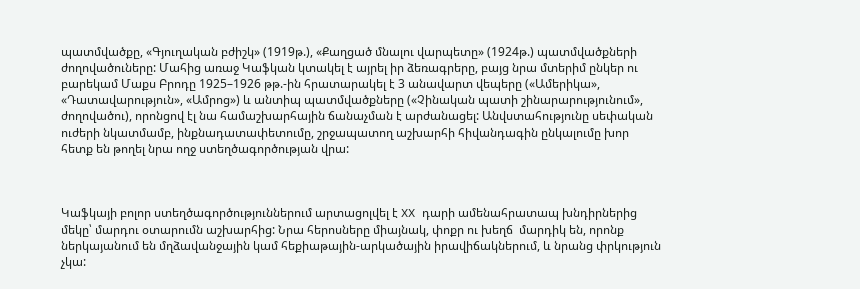պատմվածքը, «Գյուղական բժիշկ» (1919թ.), «Քաղցած մնալու վարպետը» (1924թ.) պատմվածքների ժողովածուները: Մահից առաջ Կաֆկան կտակել է այրել իր ձեռագրերը, բայց նրա մտերիմ ընկեր ու բարեկամ Մաքս Բրոդը 1925–1926 թթ.-ին հրատարակել է 3 անավարտ վեպերը («Ամերիկա», «Դատավարություն», «Ամրոց») և անտիպ պատմվածքները («Չինական պատի շինարարությունում», ժողովածու), որոնցով էլ նա համաշխարհային ճանաչման է արժանացել: Անվստահությունը սեփական ուժերի նկատմամբ, ինքնադատափետումը, շրջապատող աշխարհի հիվանդագին ընկալումը խոր հետք են թողել նրա ողջ ստեղծագործության վրա:



Կաֆկայի բոլոր ստեղծագործություններում արտացոլվել է XX դարի ամենահրատապ խնդիրներից մեկը՝ մարդու օտարումն աշխարհից: Նրա հերոսները միայնակ, փոքր ու խեղճ  մարդիկ են, որոնք ներկայանում են մղձավանջային կամ հեքիաթային-արկածային իրավիճակներում, և նրանց փրկություն չկա: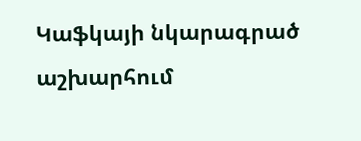Կաֆկայի նկարագրած  աշխարհում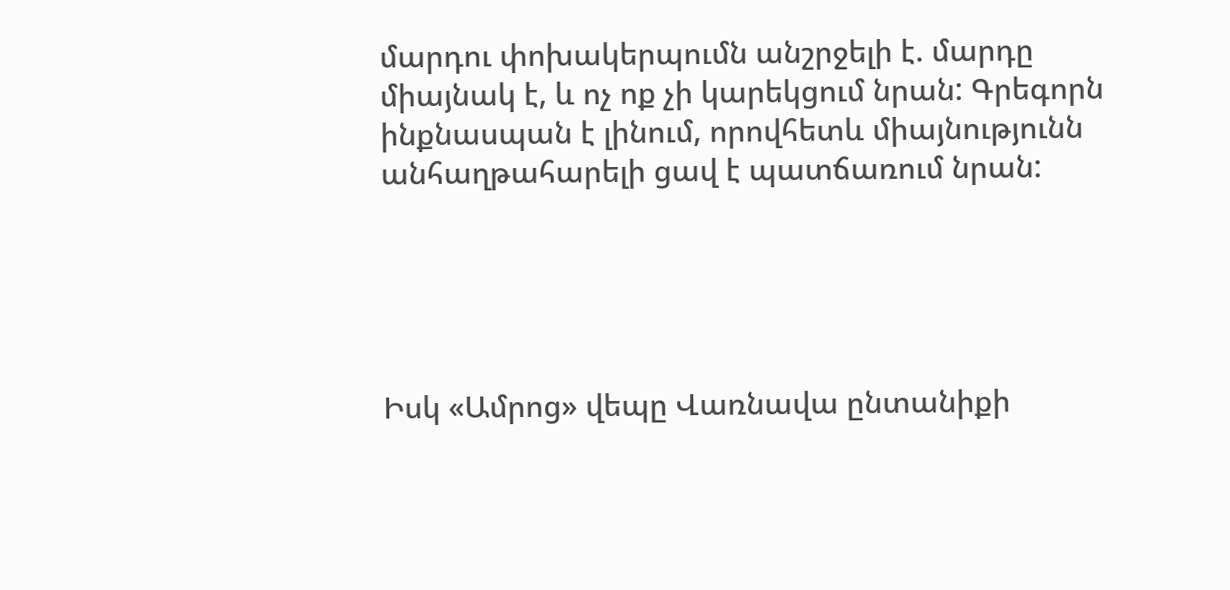մարդու փոխակերպումն անշրջելի է. մարդը միայնակ է, և ոչ ոք չի կարեկցում նրան: Գրեգորն ինքնասպան է լինում, որովհետև միայնությունն անհաղթահարելի ցավ է պատճառում նրան:





Իսկ «Ամրոց» վեպը Վառնավա ընտանիքի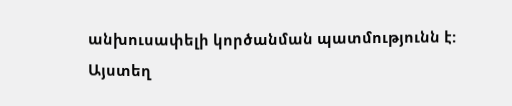անխուսափելի կործանման պատմությունն է: Այստեղ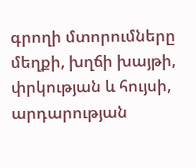գրողի մտորումները մեղքի, խղճի խայթի, փրկության և հույսի, արդարության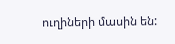ուղիների մասին են: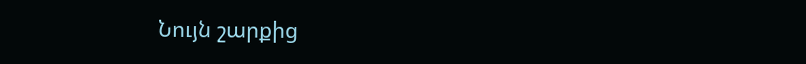Նույն շարքից